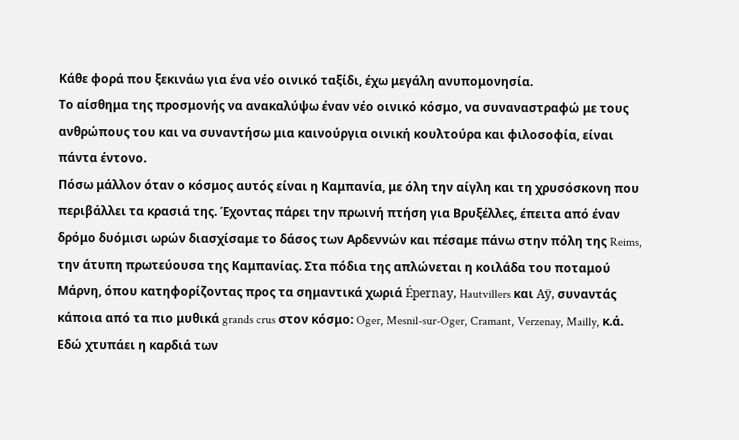Κάθε φορά που ξεκινάω για ένα νέο οινικό ταξίδι, έχω μεγάλη ανυπομονησία.
Το αίσθημα της προσμονής να ανακαλύψω έναν νέο οινικό κόσμο, να συναναστραφώ με τους ανθρώπους του και να συναντήσω μια καινούργια οινική κουλτούρα και φιλοσοφία, είναι πάντα έντονο.
Πόσω μάλλον όταν ο κόσμος αυτός είναι η Καμπανία, με όλη την αίγλη και τη χρυσόσκονη που περιβάλλει τα κρασιά της. Έχοντας πάρει την πρωινή πτήση για Βρυξέλλες, έπειτα από έναν δρόμο δυόμισι ωρών διασχίσαμε το δάσος των Αρδεννών και πέσαμε πάνω στην πόλη της Reims, την άτυπη πρωτεύουσα της Καμπανίας. Στα πόδια της απλώνεται η κοιλάδα του ποταμού Μάρνη, όπου κατηφορίζοντας προς τα σημαντικά χωριά Épernay, Hautvillers και Aÿ, συναντάς κάποια από τα πιο μυθικά grands crus στον κόσμο: Oger, Mesnil-sur-Oger, Cramant, Verzenay, Mailly, κ.ά.
Εδώ χτυπάει η καρδιά των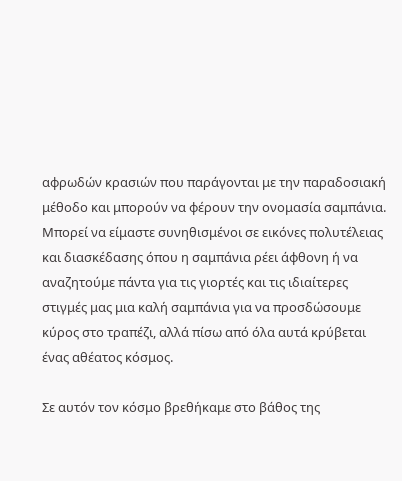αφρωδών κρασιών που παράγονται με την παραδοσιακή μέθοδο και μπορούν να φέρουν την ονομασία σαμπάνια. Μπορεί να είμαστε συνηθισμένοι σε εικόνες πολυτέλειας και διασκέδασης όπου η σαμπάνια ρέει άφθονη ή να αναζητούμε πάντα για τις γιορτές και τις ιδιαίτερες στιγμές μας μια καλή σαμπάνια για να προσδώσουμε κύρος στο τραπέζι, αλλά πίσω από όλα αυτά κρύβεται ένας αθέατος κόσμος.

Σε αυτόν τον κόσμο βρεθήκαμε στο βάθος της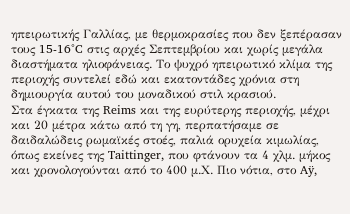ηπειρωτικής Γαλλίας, με θερμοκρασίες που δεν ξεπέρασαν τους 15-16°C στις αρχές Σεπτεμβρίου και χωρίς μεγάλα διαστήματα ηλιοφάνειας. Το ψυχρό ηπειρωτικό κλίμα της περιοχής συντελεί εδώ και εκατοντάδες χρόνια στη δημιουργία αυτού του μοναδικού στιλ κρασιού.
Στα έγκατα της Reims και της ευρύτερης περιοχής, μέχρι και 20 μέτρα κάτω από τη γη, περπατήσαμε σε δαιδαλώδεις ρωμαϊκές στοές, παλιά ορυχεία κιμωλίας, όπως εκείνες της Taittinger, που φτάνουν τα 4 χλμ. μήκος και χρονολογούνται από το 400 μ.Χ. Πιο νότια, στο Aÿ,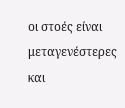οι στοές είναι μεταγενέστερες και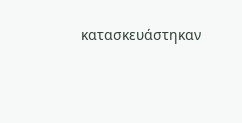κατασκευάστηκαν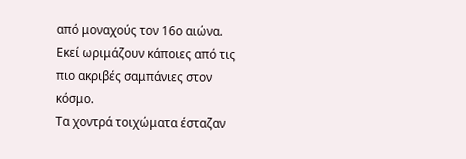από μοναχούς τον 16ο αιώνα. Εκεί ωριμάζουν κάποιες από τις πιο ακριβές σαμπάνιες στον κόσμο.
Τα χοντρά τοιχώματα έσταζαν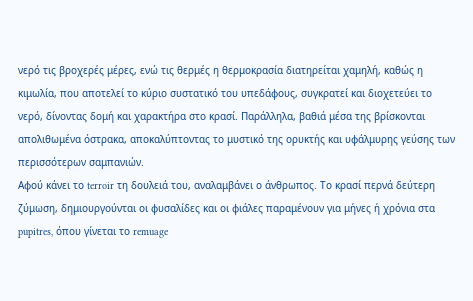νερό τις βροχερές μέρες, ενώ τις θερμές η θερμοκρασία διατηρείται χαμηλή, καθώς η κιμωλία, που αποτελεί το κύριο συστατικό του υπεδάφους, συγκρατεί και διοχετεύει το νερό, δίνοντας δομή και χαρακτήρα στο κρασί. Παράλληλα, βαθιά μέσα της βρίσκονται απολιθωμένα όστρακα, αποκαλύπτοντας το μυστικό της ορυκτής και υφάλμυρης γεύσης των περισσότερων σαμπανιών.
Αφού κάνει το terroir τη δουλειά του, αναλαμβάνει ο άνθρωπος. Το κρασί περνά δεύτερη ζύμωση, δημιουργούνται οι φυσαλίδες και οι φιάλες παραμένουν για μήνες ή χρόνια στα pupitres, όπου γίνεται το remuage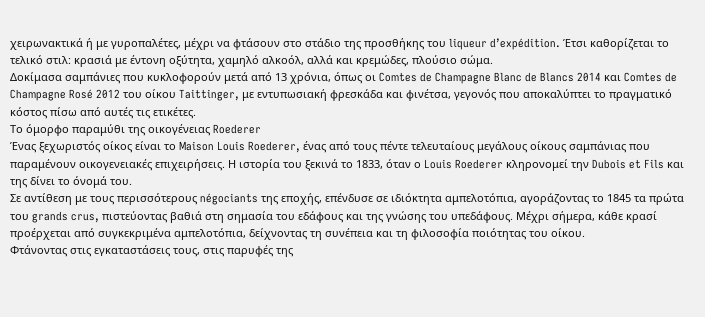χειρωνακτικά ή με γυροπαλέτες, μέχρι να φτάσουν στο στάδιο της προσθήκης του liqueur d’expédition. Έτσι καθορίζεται το τελικό στιλ: κρασιά με έντονη οξύτητα, χαμηλό αλκοόλ, αλλά και κρεμώδες, πλούσιο σώμα.
Δοκίμασα σαμπάνιες που κυκλοφορούν μετά από 13 χρόνια, όπως οι Comtes de Champagne Blanc de Blancs 2014 και Comtes de Champagne Rosé 2012 του οίκου Taittinger, με εντυπωσιακή φρεσκάδα και φινέτσα, γεγονός που αποκαλύπτει το πραγματικό κόστος πίσω από αυτές τις ετικέτες.
Το όμορφο παραμύθι της οικογένειας Roederer
Ένας ξεχωριστός οίκος είναι το Maison Louis Roederer, ένας από τους πέντε τελευταίους μεγάλους οίκους σαμπάνιας που παραμένουν οικογενειακές επιχειρήσεις. Η ιστορία του ξεκινά το 1833, όταν ο Louis Roederer κληρονομεί την Dubois et Fils και της δίνει το όνομά του.
Σε αντίθεση με τους περισσότερους négociants της εποχής, επένδυσε σε ιδιόκτητα αμπελοτόπια, αγοράζοντας το 1845 τα πρώτα του grands crus, πιστεύοντας βαθιά στη σημασία του εδάφους και της γνώσης του υπεδάφους. Μέχρι σήμερα, κάθε κρασί προέρχεται από συγκεκριμένα αμπελοτόπια, δείχνοντας τη συνέπεια και τη φιλοσοφία ποιότητας του οίκου.
Φτάνοντας στις εγκαταστάσεις τους, στις παρυφές της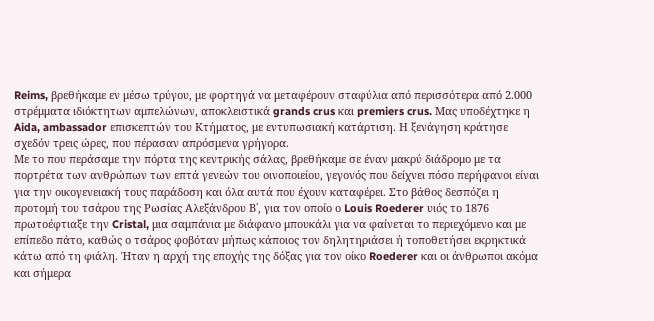Reims, βρεθήκαμε εν μέσω τρύγου, με φορτηγά να μεταφέρουν σταφύλια από περισσότερα από 2.000 στρέμματα ιδιόκτητων αμπελώνων, αποκλειστικά grands crus και premiers crus. Μας υποδέχτηκε η Aida, ambassador επισκεπτών του Κτήματος, με εντυπωσιακή κατάρτιση. Η ξενάγηση κράτησε σχεδόν τρεις ώρες, που πέρασαν απρόσμενα γρήγορα.
Με το που περάσαμε την πόρτα της κεντρικής σάλας, βρεθήκαμε σε έναν μακρύ διάδρομο με τα πορτρέτα των ανθρώπων των επτά γενεών του οινοποιείου, γεγονός που δείχνει πόσο περήφανοι είναι για την οικογενειακή τους παράδοση και όλα αυτά που έχουν καταφέρει. Στο βάθος δεσπόζει η προτομή του τσάρου της Ρωσίας Αλεξάνδρου Β΄, για τον οποίο ο Louis Roederer υιός το 1876 πρωτοέφτιαξε την Cristal, μια σαμπάνια με διάφανο μπουκάλι για να φαίνεται το περιεχόμενο και με επίπεδο πάτο, καθώς ο τσάρος φοβόταν μήπως κάποιος τον δηλητηριάσει ή τοποθετήσει εκρηκτικά κάτω από τη φιάλη. Ήταν η αρχή της εποχής της δόξας για τον οίκο Roederer και οι άνθρωποι ακόμα και σήμερα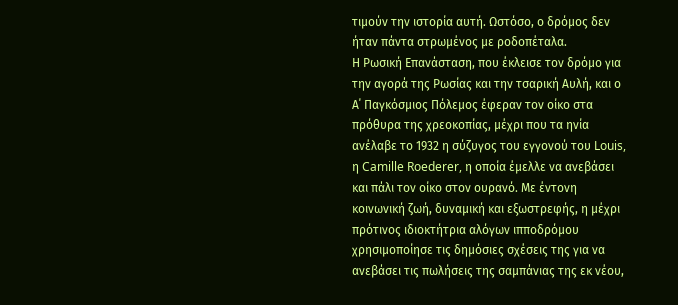τιμούν την ιστορία αυτή. Ωστόσο, ο δρόμος δεν ήταν πάντα στρωμένος με ροδοπέταλα.
Η Ρωσική Επανάσταση, που έκλεισε τον δρόμο για την αγορά της Ρωσίας και την τσαρική Αυλή, και ο Α΄ Παγκόσμιος Πόλεμος έφεραν τον οίκο στα πρόθυρα της χρεοκοπίας, μέχρι που τα ηνία ανέλαβε το 1932 η σύζυγος του εγγονού του Louis, η Camille Roederer, η οποία έμελλε να ανεβάσει και πάλι τον οίκο στον ουρανό. Με έντονη κοινωνική ζωή, δυναμική και εξωστρεφής, η μέχρι πρότινος ιδιοκτήτρια αλόγων ιπποδρόμου χρησιμοποίησε τις δημόσιες σχέσεις της για να ανεβάσει τις πωλήσεις της σαμπάνιας της εκ νέου,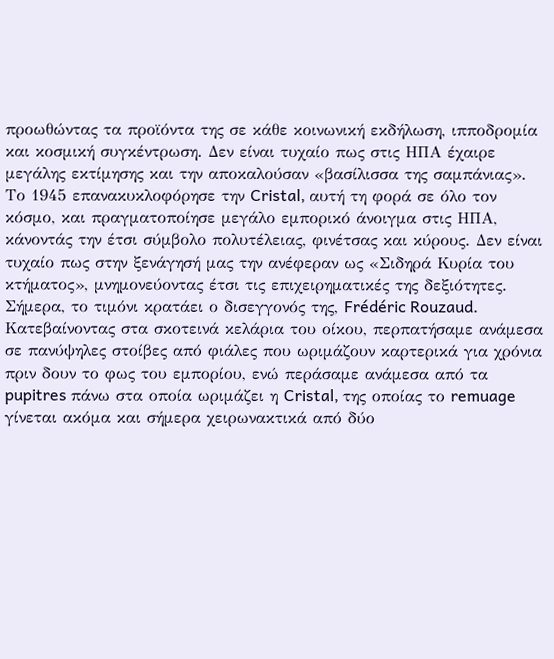προωθώντας τα προϊόντα της σε κάθε κοινωνική εκδήλωση, ιπποδρομία και κοσμική συγκέντρωση. Δεν είναι τυχαίο πως στις ΗΠΑ έχαιρε μεγάλης εκτίμησης και την αποκαλούσαν «βασίλισσα της σαμπάνιας». Το 1945 επανακυκλοφόρησε την Cristal, αυτή τη φορά σε όλο τον κόσμο, και πραγματοποίησε μεγάλο εμπορικό άνοιγμα στις ΗΠΑ, κάνοντάς την έτσι σύμβολο πολυτέλειας, φινέτσας και κύρους. Δεν είναι τυχαίο πως στην ξενάγησή μας την ανέφεραν ως «Σιδηρά Κυρία του κτήματος», μνημονεύοντας έτσι τις επιχειρηματικές της δεξιότητες. Σήμερα, το τιμόνι κρατάει ο δισεγγονός της, Frédéric Rouzaud.
Κατεβαίνοντας στα σκοτεινά κελάρια του οίκου, περπατήσαμε ανάμεσα σε πανύψηλες στοίβες από φιάλες που ωριμάζουν καρτερικά για χρόνια πριν δουν το φως του εμπορίου, ενώ περάσαμε ανάμεσα από τα pupitres πάνω στα οποία ωριμάζει η Cristal, της οποίας το remuage γίνεται ακόμα και σήμερα χειρωνακτικά από δύο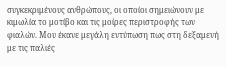συγκεκριμένους ανθρώπους, οι οποίοι σημειώνουν με κιμωλία το μοτίβο και τις μοίρες περιστροφής των φιαλών. Μου έκανε μεγάλη εντύπωση πως στη δεξαμενή με τις παλιές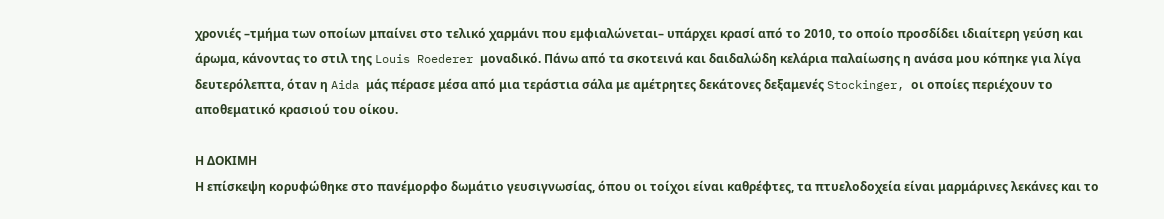χρονιές –τμήμα των οποίων μπαίνει στο τελικό χαρμάνι που εμφιαλώνεται– υπάρχει κρασί από το 2010, το οποίο προσδίδει ιδιαίτερη γεύση και άρωμα, κάνοντας το στιλ της Louis Roederer μοναδικό. Πάνω από τα σκοτεινά και δαιδαλώδη κελάρια παλαίωσης η ανάσα μου κόπηκε για λίγα δευτερόλεπτα, όταν η Aida μάς πέρασε μέσα από μια τεράστια σάλα με αμέτρητες δεκάτονες δεξαμενές Stockinger, οι οποίες περιέχουν το αποθεματικό κρασιού του οίκου.

Η ΔΟΚΙΜΗ
Η επίσκεψη κορυφώθηκε στο πανέμορφο δωμάτιο γευσιγνωσίας, όπου οι τοίχοι είναι καθρέφτες, τα πτυελοδοχεία είναι μαρμάρινες λεκάνες και το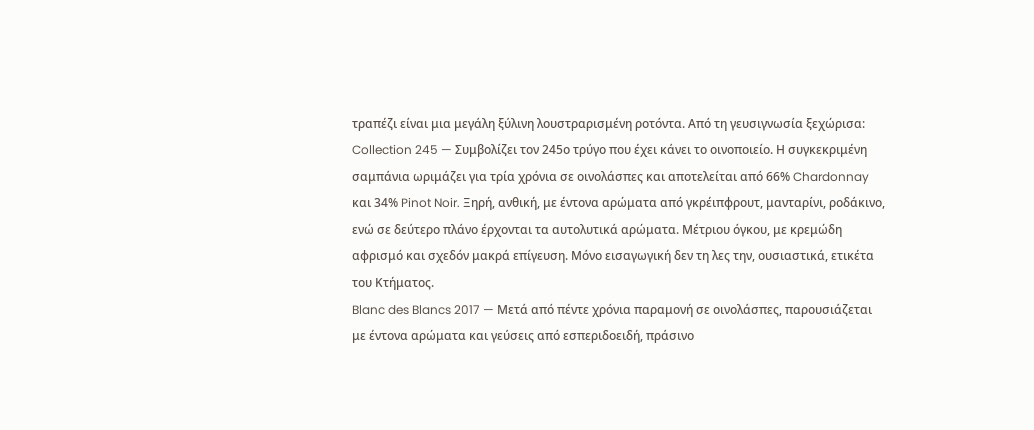τραπέζι είναι μια μεγάλη ξύλινη λουστραρισμένη ροτόντα. Από τη γευσιγνωσία ξεχώρισα:
Collection 245 — Συμβολίζει τον 245ο τρύγο που έχει κάνει το οινοποιείο. Η συγκεκριμένη σαμπάνια ωριμάζει για τρία χρόνια σε οινολάσπες και αποτελείται από 66% Chardonnay και 34% Pinot Noir. Ξηρή, ανθική, με έντονα αρώματα από γκρέιπφρουτ, μανταρίνι, ροδάκινο, ενώ σε δεύτερο πλάνο έρχονται τα αυτολυτικά αρώματα. Μέτριου όγκου, με κρεμώδη αφρισμό και σχεδόν μακρά επίγευση. Μόνο εισαγωγική δεν τη λες την, ουσιαστικά, ετικέτα του Κτήματος.
Blanc des Blancs 2017 — Μετά από πέντε χρόνια παραμονή σε οινολάσπες, παρουσιάζεται με έντονα αρώματα και γεύσεις από εσπεριδοειδή, πράσινο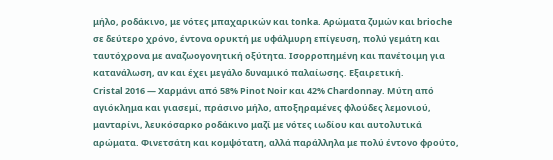μήλο, ροδάκινο, με νότες μπαχαρικών και tonka. Αρώματα ζυμών και brioche σε δεύτερο χρόνο, έντονα ορυκτή με υφάλμυρη επίγευση, πολύ γεμάτη και ταυτόχρονα με αναζωογονητική οξύτητα. Ισορροπημένη και πανέτοιμη για κατανάλωση, αν και έχει μεγάλο δυναμικό παλαίωσης. Εξαιρετική.
Cristal 2016 — Χαρμάνι από 58% Pinot Noir και 42% Chardonnay. Μύτη από αγιόκλημα και γιασεμί, πράσινο μήλο, αποξηραμένες φλούδες λεμονιού, μανταρίνι, λευκόσαρκο ροδάκινο μαζί με νότες ιωδίου και αυτολυτικά αρώματα. Φινετσάτη και κομψότατη, αλλά παράλληλα με πολύ έντονο φρούτο,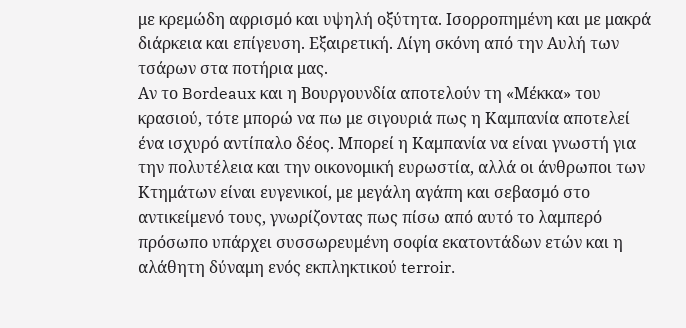με κρεμώδη αφρισμό και υψηλή οξύτητα. Ισορροπημένη και με μακρά διάρκεια και επίγευση. Εξαιρετική. Λίγη σκόνη από την Αυλή των τσάρων στα ποτήρια μας.
Αν το Bordeaux και η Βουργουνδία αποτελούν τη «Μέκκα» του κρασιού, τότε μπορώ να πω με σιγουριά πως η Καμπανία αποτελεί ένα ισχυρό αντίπαλο δέος. Μπορεί η Καμπανία να είναι γνωστή για την πολυτέλεια και την οικονομική ευρωστία, αλλά οι άνθρωποι των Κτημάτων είναι ευγενικοί, με μεγάλη αγάπη και σεβασμό στο αντικείμενό τους, γνωρίζοντας πως πίσω από αυτό το λαμπερό πρόσωπο υπάρχει συσσωρευμένη σοφία εκατοντάδων ετών και η αλάθητη δύναμη ενός εκπληκτικού terroir.